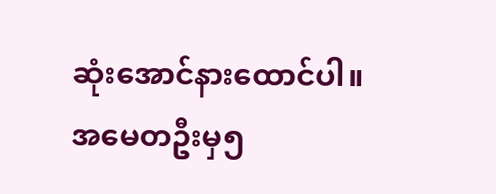ဆုံးအောင်နားထောင်ပါ။
အမေတဦးမှ၅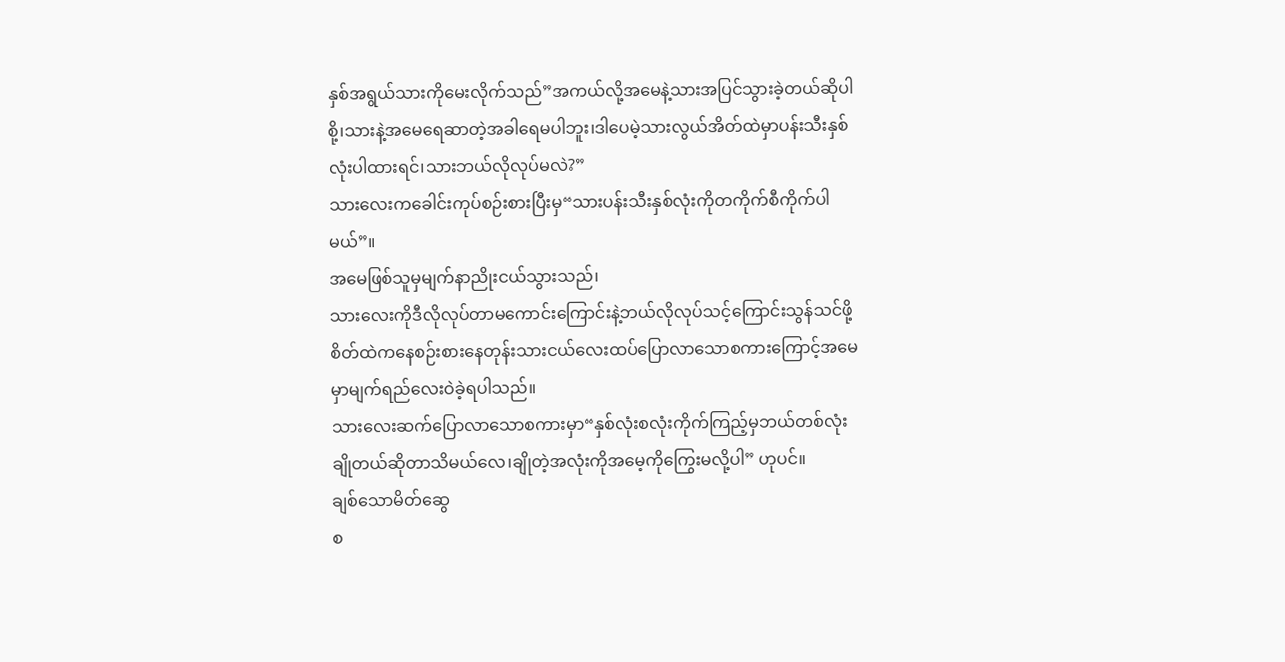နှစ်အရွယ်သားကိုမေးလိုက်သည်”အကယ်လို့အမေနဲ့သားအပြင်သွားခဲ့တယ်ဆိုပါစို့၊သားနဲ့အမေရေဆာတဲ့အခါရေမပါဘူး၊ဒါပေမဲ့သားလွယ်အိတ်ထဲမှာပန်းသီးနှစ်လုံးပါထားရင်၊သားဘယ်လိုလုပ်မလဲ?”
သားလေးကခေါင်းကုပ်စဉ်းစားပြီးမှ“သားပန်းသီးနှစ်လုံးကိုတကိုက်စီကိုက်ပါမယ်”။
အမေဖြစ်သူမှမျက်နာညိုးငယ်သွားသည်၊
သားလေးကိုဒီလိုလုပ်တာမကောင်းကြောင်းနဲ့ဘယ်လိုလုပ်သင့်ကြောင်းသွန်သင်ဖို့စိတ်ထဲကနေစဉ်းစားနေတုန်းသားငယ်လေးထပ်ပြောလာသောစကားကြောင့်အမေမှာမျက်ရည်လေးဝဲခဲ့ရပါသည်။
သားလေးဆက်ပြောလာသောစကားမှာ“နှစ်လုံးစလုံးကိုက်ကြည့်မှဘယ်တစ်လုံးချိုတယ်ဆိုတာသိမယ်လေ၊ချိုတဲ့အလုံးကိုအမေ့ကိုကြွေးမလို့ပါ” ဟုပင်။
ချစ်သောမိတ်ဆွေ
စ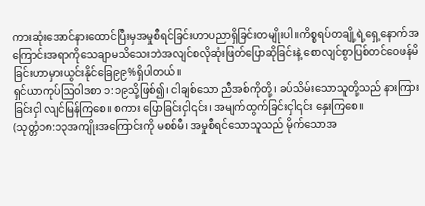ကားဆုံးအောင်နားထောင်ပြီးမှအမှုစီရင်ခြင်းဟာပညာရှိခြင်းတမျိုးပါ။ကိစ္စရပ်တချို့ရဲ့ရှေ့နောက်အကြောင်းအရာကိုသေချာမသိသေးဘဲအလျင်စလိုဆုံးဖြတ်ပြောဆိုခြင်းနဲ့ စောလျင်စွာပြစ်တင်ဝေဖန်မိခြင်းဟာမှားယွင်းနိုင်ခြေ၉၉%ရှိပါတယ်။
ရှင်ယာကုပ်ဩဝါဒစာ ၁:၁၉သို့ဖြစ်၍၊ ငါချစ်သော ညီအစ်ကိုတို့၊ ခပ်သိမ်းသောသူတို့သည် နားကြားခြင်းငှါ လျင်မြန်ကြစေ။ စကား ပြောခြင်းငှါ၎င်း၊ အမျက်ထွက်ခြင်းငှါ၎င်း နှေးကြစေ။
(သုတ္တံ၁၈:၁၃အကျိုးအကြောင်းကို မစစ်မီ၊ အမှုစီရင်သောသူသည် မိုက်သောအ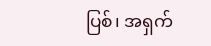ပြစ်၊ အရှက်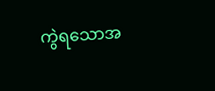ကွဲရသောအ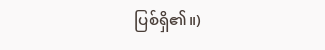ပြစ်ရှိ၏။)